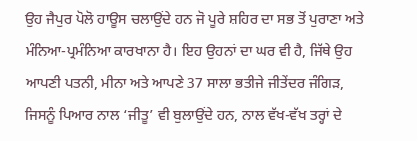ਉਹ ਜੈਪੁਰ ਪੋਲੋ ਹਾਊਸ ਚਲਾਉਂਦੇ ਹਨ ਜੋ ਪੂਰੇ ਸ਼ਹਿਰ ਦਾ ਸਭ ਤੋਂ ਪੁਰਾਣਾ ਅਤੇ ਮੰਨਿਆ-ਪ੍ਰਮੰਨਿਆ ਕਾਰਖਾਨਾ ਹੈ। ਇਹ ਉਹਨਾਂ ਦਾ ਘਰ ਵੀ ਹੈ, ਜਿੱਥੇ ਉਹ ਆਪਣੀ ਪਤਨੀ, ਮੀਨਾ ਅਤੇ ਆਪਣੇ 37 ਸਾਲਾ ਭਤੀਜੇ ਜੀਤੇਂਦਰ ਜੰਗਿੜ, ਜਿਸਨੂੰ ਪਿਆਰ ਨਾਲ ‘ਜੀਤੂ’ ਵੀ ਬੁਲਾਉਂਦੇ ਹਨ, ਨਾਲ ਵੱਖ-ਵੱਖ ਤਰ੍ਹਾਂ ਦੇ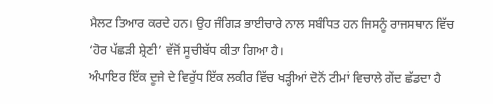ਮੈਲਟ ਤਿਆਰ ਕਰਦੇ ਹਨ। ਉਹ ਜੰਗਿੜ ਭਾਈਚਾਰੇ ਨਾਲ ਸਬੰਧਿਤ ਹਨ ਜਿਸਨੂੰ ਰਾਜਸਥਾਨ ਵਿੱਚ ‘ਹੋਰ ਪੱਛੜੀ ਸ਼੍ਰੇਣੀ’ ਵੱਜੋਂ ਸੂਚੀਬੱਧ ਕੀਤਾ ਗਿਆ ਹੈ।
ਅੰਪਾਇਰ ਇੱਕ ਦੂਜੇ ਦੇ ਵਿਰੁੱਧ ਇੱਕ ਲਕੀਰ ਵਿੱਚ ਖੜ੍ਹੀਆਂ ਦੋਨੋਂ ਟੀਮਾਂ ਵਿਚਾਲੇ ਗੇਂਦ ਛੱਡਦਾ ਹੈ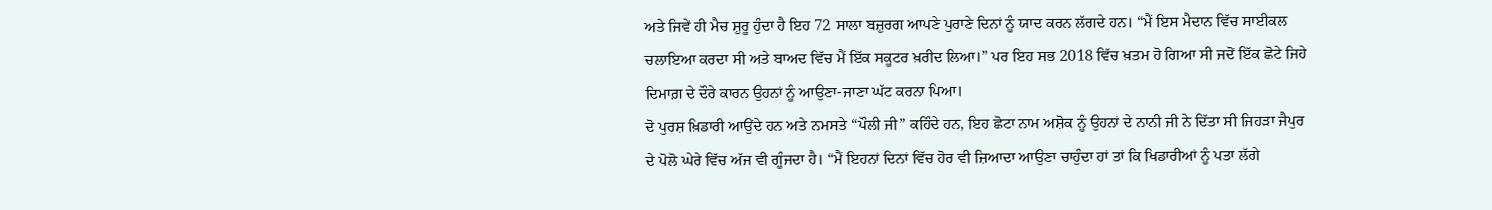ਅਤੇ ਜਿਵੇਂ ਹੀ ਮੈਚ ਸ਼ੁਰੂ ਹੁੰਦਾ ਹੈ ਇਹ 72 ਸਾਲਾ ਬਜ਼ੁਰਗ ਆਪਣੇ ਪੁਰਾਣੇ ਦਿਨਾਂ ਨੂੰ ਯਾਦ ਕਰਨ ਲੱਗਦੇ ਹਨ। “ਮੈਂ ਇਸ ਮੈਦਾਨ ਵਿੱਚ ਸਾਈਕਲ ਚਲਾਇਆ ਕਰਦਾ ਸੀ ਅਤੇ ਬਾਅਦ ਵਿੱਚ ਮੈਂ ਇੱਕ ਸਕੂਟਰ ਖ਼ਰੀਦ ਲਿਆ।” ਪਰ ਇਹ ਸਭ 2018 ਵਿੱਚ ਖ਼ਤਮ ਹੋ ਗਿਆ ਸੀ ਜਦੋਂ ਇੱਕ ਛੋਟੇ ਜਿਹੇ ਦਿਮਾਗ਼ ਦੇ ਦੌਰੇ ਕਾਰਨ ਉਹਨਾਂ ਨੂੰ ਆਉਣਾ-ਜਾਣਾ ਘੱਟ ਕਰਨਾ ਪਿਆ।
ਦੋ ਪੁਰਸ਼ ਖ਼ਿਡਾਰੀ ਆਉਂਦੇ ਹਨ ਅਤੇ ਨਮਸਤੇ “ਪੌਲੀ ਜੀ” ਕਹਿੰਦੇ ਹਨ, ਇਹ ਛੋਟਾ ਨਾਮ ਅਸ਼ੋਕ ਨੂੰ ਉਹਨਾਂ ਦੇ ਨਾਨੀ ਜੀ ਨੇ ਦਿੱਤਾ ਸੀ ਜਿਹੜਾ ਜੈਪੁਰ ਦੇ ਪੋਲੋ ਘੇਰੇ ਵਿੱਚ ਅੱਜ ਵੀ ਗੂੰਜਦਾ ਹੈ। “ਮੈਂ ਇਹਨਾਂ ਦਿਨਾਂ ਵਿੱਚ ਹੋਰ ਵੀ ਜ਼ਿਆਦਾ ਆਉਣਾ ਚਾਹੁੰਦਾ ਹਾਂ ਤਾਂ ਕਿ ਖਿਡਾਰੀਆਂ ਨੂੰ ਪਤਾ ਲੱਗੇ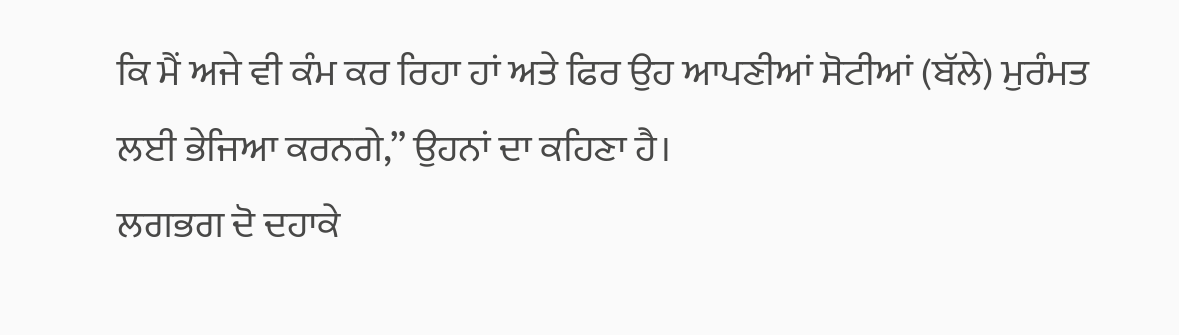ਕਿ ਮੈਂ ਅਜੇ ਵੀ ਕੰਮ ਕਰ ਰਿਹਾ ਹਾਂ ਅਤੇ ਫਿਰ ਉਹ ਆਪਣੀਆਂ ਸੋਟੀਆਂ (ਬੱਲੇ) ਮੁਰੰਮਤ ਲਈ ਭੇਜਿਆ ਕਰਨਗੇ,” ਉਹਨਾਂ ਦਾ ਕਹਿਣਾ ਹੈ।
ਲਗਭਗ ਦੋ ਦਹਾਕੇ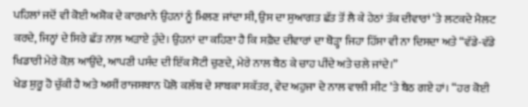ਪਹਿਲਾਂ ਜਦੋਂ ਵੀ ਕੋਈ ਅਸ਼ੋਕ ਦੇ ਕਾਰਖ਼ਾਨੇ ਉਹਨਾਂ ਨੂੰ ਮਿਲਣ ਜਾਂਦਾ ਸੀ, ਉਸ ਦਾ ਸੁਆਗਤ ਛੱਤ ਤੋਂ ਲੈ ਕੇ ਹੇਠਾਂ ਤੱਕ ਦੀਵਾਰਾਂ ’ਤੇ ਲਟਕਦੇ ਮੈਲਟ ਕਰਦੇ, ਜਿਨ੍ਹਾਂ ਦੇ ਸਿਰੇ ਛੱਤ ਨਾਲ਼ ਅੜਾਏ ਹੁੰਦੇ। ਉਹਨਾਂ ਦਾ ਕਹਿਣਾ ਹੈ ਕਿ ਸਫ਼ੈਦ ਦੀਵਾਰਾਂ ਦਾ ਥੋੜ੍ਹਾ ਜਿਹਾ ਹਿੱਸਾ ਵੀ ਨਾ ਦਿਸਦਾ ਅਤੇ “ਵੱਡੇ-ਵੱਡੇ ਖਿਡਾਰੀ ਮੇਰੇ ਕੋਲ਼ ਆਉਂਦੇ, ਆਪਣੀ ਪਸੰਦ ਦੀ ਇੱਕ ਸੋਟੀ ਚੁਣਦੇ, ਮੇਰੇ ਨਾਲ ਬੈਠ ਕੇ ਚਾਹ ਪੀਂਦੇ ਅਤੇ ਚਲੇ ਜਾਂਦੇ।”
ਖੇਡ ਸ਼ੁਰੂ ਹੋ ਚੁੱਕੀ ਹੈ ਅਤੇ ਅਸੀਂ ਰਾਜਸਥਾਨ ਪੋਲੋ ਕਲੱਬ ਦੇ ਸਾਬਕਾ ਸਕੱਤਰ, ਵੇਦ ਅਹੁਜਾ ਦੇ ਨਾਲ ਵਾਲੀ ਸੀਟ ’ਤੇ ਬੈਠ ਗਏ ਹਾਂ। “ਹਰ ਕੋਈ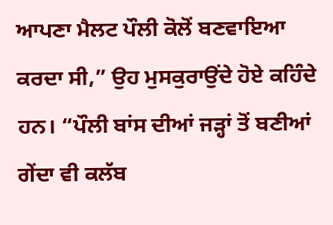ਆਪਣਾ ਮੈਲਟ ਪੌਲੀ ਕੋਲੋਂ ਬਣਵਾਇਆ ਕਰਦਾ ਸੀ,” ਉਹ ਮੁਸਕੁਰਾਉਂਦੇ ਹੋਏ ਕਹਿੰਦੇ ਹਨ। “ਪੌਲੀ ਬਾਂਸ ਦੀਆਂ ਜੜ੍ਹਾਂ ਤੋਂ ਬਣੀਆਂ ਗੇਂਦਾ ਵੀ ਕਲੱਬ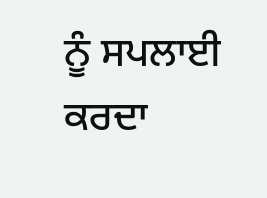ਨੂੰ ਸਪਲਾਈ ਕਰਦਾ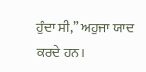ਹੁੰਦਾ ਸੀ,” ਅਹੁਜਾ ਯਾਦ ਕਰਦੇ ਹਨ।